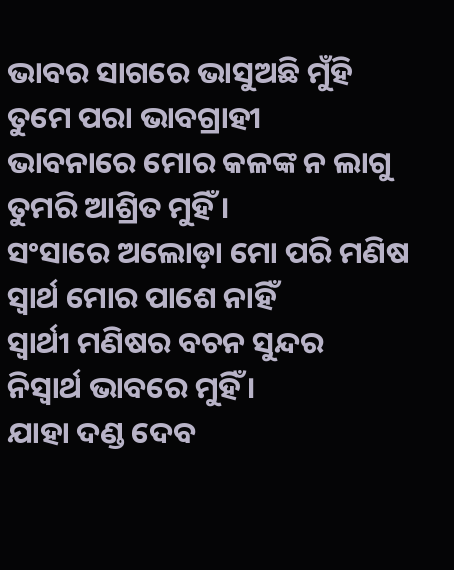ଭାବର ସାଗରେ ଭାସୁଅଛି ମୁଁହି
ତୁମେ ପରା ଭାବଗ୍ରାହୀ
ଭାବନାରେ ମୋର କଳଙ୍କ ନ ଲାଗୁ
ତୁମରି ଆଶ୍ରିତ ମୁହିଁ ।
ସଂସାରେ ଅଲୋଡ଼ା ମୋ ପରି ମଣିଷ
ସ୍ୱାର୍ଥ ମୋର ପାଶେ ନାହିଁ
ସ୍ବାର୍ଥୀ ମଣିଷର ବଚନ ସୁନ୍ଦର
ନିସ୍ୱାର୍ଥ ଭାବରେ ମୁହିଁ ।
ଯାହା ଦଣ୍ଡ ଦେବ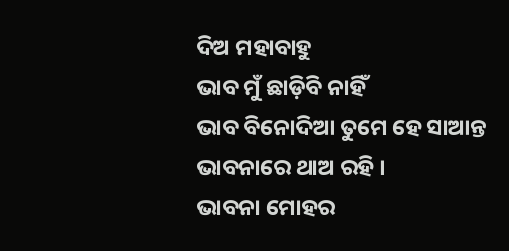ଦିଅ ମହାବାହୁ
ଭାବ ମୁଁ ଛାଡ଼ିବି ନାହିଁ
ଭାବ ବିନୋଦିଆ ତୁମେ ହେ ସାଆନ୍ତ
ଭାବନାରେ ଥାଅ ରହି ।
ଭାବନା ମୋହର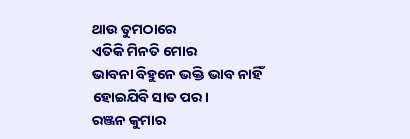ଥାଉ ତୁମଠାରେ
ଏତିକି ମିନତି ମୋର
ଭାବନା ବିହୁନେ ଭକ୍ତି ଭାବ ନାହିଁ
ହୋଇଯିବି ସାତ ପର।
ରଞ୍ଜନ କୁମାର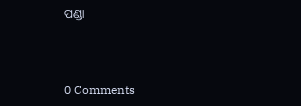ପଣ୍ଡା



0 Comments